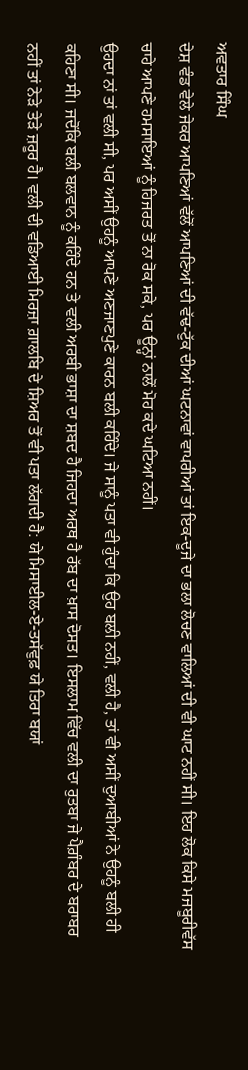ਅਵਤਾਰ ਸਿੰਘ
ਦੇਸ਼ ਵੰਡ ਵੇਲੇ ਜੇਕਰ ਆਪਣਿਆਂ ਵੱਲੋਂ ਆਪਣਿਆਂ ਦੀ ਵੱਢ-ਟੁੱਕ ਦੀਆਂ ਘਟਨਾਵਾਂ ਵਾਪਰੀਆਂ ਤਾਂ ਇਕ-ਦੂਜੇ ਦਾ ਭਲਾ ਲੋਚਣ ਵਾਲਿਆਂ ਦੀ ਵੀ ਘਾਟ ਨਹੀਂ ਸੀ। ਇਹ ਲੋਕ ਕਿਸੇ ਮਜਬੂਰੀਵੱਸ ਚਾਹੇ ਆਪਣੇ ਹਮਸਾਇਆਂ ਨੂੰ ਹਿਜਰਤ ਤੋਂ ਨਾ ਰੋਕ ਸਕੇ, ਪਰ ਊਨ੍ਹਾਂ ਨਾਲੋਂ ਮੋਹ ਕਦੇ ਘਟਿਆ ਨਹੀਂ।
ਉਹਦਾ ਨਾਂ ਤਾਂ ਵਲੀ ਸੀ, ਪਰ ਅਸੀਂ ਉਹਨੂੰ ਆਪਣੇ ਅਣਜਾਣਪੁਣੇ ਕਾਰਨ ਬਲੀ ਕਹਿੰਦੇ। ਜੇ ਸਾਨੂੰ ਪਤਾ ਵੀ ਹੁੰਦਾ ਕਿ ਉਹ ਬਲੀ ਨਹੀਂ, ਵਲੀ ਹੈ, ਤਾਂ ਵੀ ਅਸੀਂ ਦੁਆਬੀਆਂ ਨੇ ਉਹਨੂੰ ਬਲੀ ਹੀ ਕਹਿਣਾ ਸੀ। ਜਦੋਂਕਿ ਬਲੀ ਬਲਵਾਨ ਨੂੰ ਕਹਿੰਦੇ ਹਨ ਤੇ ਵਲੀ ਅਰਬੀ ਭਾਸ਼ਾ ਦਾ ਸ਼ਬਦ ਹੈ ਜਿਹਦਾ ਅਰਥ ਹੈ ਰੱਬ ਦਾ ਖ਼ਾਸ ਦੋਸਤ। ਇਸਲਾਮ ਵਿੱਚ ਵਲੀ ਦਾ ਰੁਤਬਾ ਜੇ ਪੈਗ਼ੰਬਰ ਦੇ ਬਰਾਬਰ ਨਹੀਂ ਤਾਂ ਨੇੜੇ ਤੇੜੇ ਜ਼ਰੂਰ ਹੈ। ਵਲੀ ਦੀ ਵਡਿਆਈ ਮਿਰਜ਼ਾ ਗ਼ਾਲਬਿ ਦੇ ਸ਼ਿਅਰ ਤੋਂ ਵੀ ਪਤਾ ਲੱਗਦੀ ਹੈ: ਯੇ ਮਿਸਾਈਲ-ਏ-ਤਸੱਵੁਫ਼ ਯੇ ਤਿਰਾ ਬਯਾਂ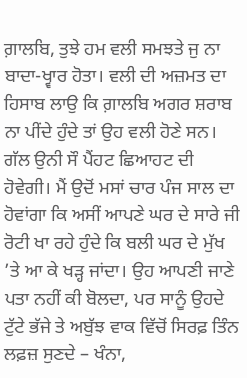ਗ਼ਾਲਬਿ, ਤੁਝੇ ਹਮ ਵਲੀ ਸਮਝਤੇ ਜੁ ਨਾ ਬਾਦਾ-ਖ੍ਵਾਰ ਹੋਤਾ। ਵਲੀ ਦੀ ਅਜ਼ਮਤ ਦਾ ਹਿਸਾਬ ਲਾਉ ਕਿ ਗ਼ਾਲਬਿ ਅਗਰ ਸ਼ਰਾਬ ਨਾ ਪੀਂਦੇ ਹੁੰਦੇ ਤਾਂ ਉਹ ਵਲੀ ਹੋਣੇ ਸਨ।
ਗੱਲ ਉਨੀ ਸੌ ਪੈਂਹਟ ਛਿਆਹਟ ਦੀ ਹੋਵੇਗੀ। ਮੈਂ ਉਦੋਂ ਮਸਾਂ ਚਾਰ ਪੰਜ ਸਾਲ ਦਾ ਹੋਵਾਂਗਾ ਕਿ ਅਸੀਂ ਆਪਣੇ ਘਰ ਦੇ ਸਾਰੇ ਜੀ ਰੋਟੀ ਖਾ ਰਹੇ ਹੁੰਦੇ ਕਿ ਬਲੀ ਘਰ ਦੇ ਮੁੱਖ ’ਤੇ ਆ ਕੇ ਖੜ੍ਹ ਜਾਂਦਾ। ਉਹ ਆਪਣੀ ਜਾਣੇ ਪਤਾ ਨਹੀਂ ਕੀ ਬੋਲਦਾ, ਪਰ ਸਾਨੂੰ ਉਹਦੇ ਟੁੱਟੇ ਭੱਜੇ ਤੇ ਅਬੁੱਝ ਵਾਕ ਵਿੱਚੋਂ ਸਿਰਫ਼ ਤਿੰਨ ਲਫ਼ਜ਼ ਸੁਣਦੇ – ਖੰਨਾ,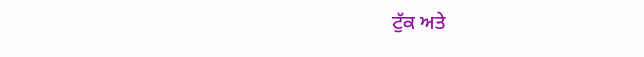ਟੁੱਕ ਅਤੇ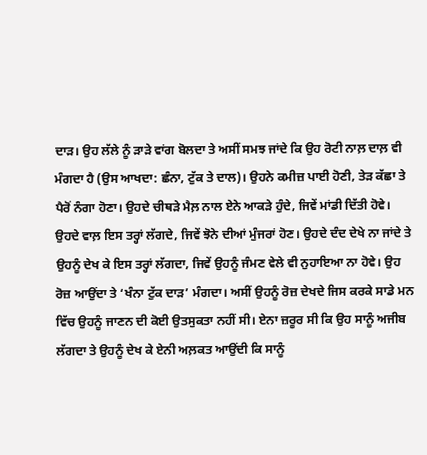ਦਾੜ। ਉਹ ਲੱਲੇ ਨੂੰ ੜਾੜੇ ਵਾਂਗ ਬੋਲਦਾ ਤੇ ਅਸੀਂ ਸਮਝ ਜਾਂਦੇ ਕਿ ਉਹ ਰੋਟੀ ਨਾਲ਼ ਦਾਲ਼ ਵੀ ਮੰਗਦਾ ਹੈ (ਉਸ ਆਖਦਾ: ਛੰਨਾ, ਟੁੱਕ ਤੇ ਦਾਲ)। ਉਹਨੇ ਕਮੀਜ਼ ਪਾਈ ਹੋਣੀ, ਤੇੜ ਕੱਛਾ ਤੇ ਪੈਰੋਂ ਨੰਗਾ ਹੋਣਾ। ਉਹਦੇ ਚੀਥੜੇ ਮੈਲ਼ ਨਾਲ ਏਨੇ ਆਕੜੇ ਹੁੰਦੇ, ਜਿਵੇਂ ਮਾਂਡੀ ਦਿੱਤੀ ਹੋਵੇ। ਉਹਦੇ ਵਾਲ਼ ਇਸ ਤਰ੍ਹਾਂ ਲੱਗਦੇ, ਜਿਵੇਂ ਝੋਨੇ ਦੀਆਂ ਮੁੰਜਰਾਂ ਹੋਣ। ਉਹਦੇ ਦੰਦ ਦੇਖੇ ਨਾ ਜਾਂਦੇ ਤੇ ਉਹਨੂੰ ਦੇਖ ਕੇ ਇਸ ਤਰ੍ਹਾਂ ਲੱਗਦਾ, ਜਿਵੇਂ ਉਹਨੂੰ ਜੰਮਣ ਵੇਲੇ ਵੀ ਨੁਹਾਇਆ ਨਾ ਹੋਵੇ। ਉਹ ਰੋਜ਼ ਆਉਂਦਾ ਤੇ ‘ਖੰਨਾ ਟੁੱਕ ਦਾੜ’ ਮੰਗਦਾ। ਅਸੀਂ ਉਹਨੂੰ ਰੋਜ਼ ਦੇਖਦੇ ਜਿਸ ਕਰਕੇ ਸਾਡੇ ਮਨ ਵਿੱਚ ਉਹਨੂੰ ਜਾਣਨ ਦੀ ਕੋਈ ਉਤਸੁਕਤਾ ਨਹੀਂ ਸੀ। ਏਨਾ ਜ਼ਰੂਰ ਸੀ ਕਿ ਉਹ ਸਾਨੂੰ ਅਜੀਬ ਲੱਗਦਾ ਤੇ ਉਹਨੂੰ ਦੇਖ ਕੇ ਏਨੀ ਅਲ਼ਕਤ ਆਉਂਦੀ ਕਿ ਸਾਨੂੰ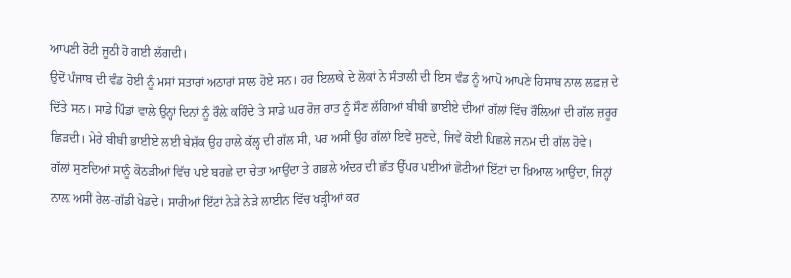ਆਪਣੀ ਰੋਟੀ ਜੂਠੀ ਹੋ ਗਈ ਲੱਗਦੀ।
ਉਦੋਂ ਪੰਜਾਬ ਦੀ ਵੰਡ ਹੋਈ ਨੂੰ ਮਸਾਂ ਸਤਾਰਾਂ ਅਠਾਰਾਂ ਸਾਲ ਹੋਏ ਸਨ। ਹਰ ਇਲਾਕੇ ਦੇ ਲੋਕਾਂ ਨੇ ਸੰਤਾਲੀ ਦੀ ਇਸ ਵੰਡ ਨੂੰ ਆਪੋ ਆਪਣੇ ਹਿਸਾਬ ਨਾਲ ਲਫ਼ਜ਼ ਦੇ ਦਿੱਤੇ ਸਨ। ਸਾਡੇ ਪਿੰਡਾਂ ਵਾਲੇ ਉਨ੍ਹਾਂ ਦਿਨਾਂ ਨੂੰ ਰੌਲ਼ੇ ਕਹਿੰਦੇ ਤੇ ਸਾਡੇ ਘਰ ਰੋਜ਼ ਰਾਤ ਨੂੰ ਸੌਣ ਲੱਗਿਆਂ ਬੀਬੀ ਭਾਈਏ ਦੀਆਂ ਗੱਲਾਂ ਵਿੱਚ ਰੌਲ਼ਿਆਂ ਦੀ ਗੱਲ ਜ਼ਰੂਰ ਛਿੜਦੀ। ਮੇਰੇ ਬੀਬੀ ਭਾਈਏ ਲਈ ਬੇਸ਼ੱਕ ਉਹ ਹਾਲੇ ਕੱਲ੍ਹ ਦੀ ਗੱਲ ਸੀ, ਪਰ ਅਸੀਂ ਉਹ ਗੱਲਾਂ ਇਵੇਂ ਸੁਣਦੇ, ਜਿਵੇਂ ਕੋਈ ਪਿਛਲੇ ਜਨਮ ਦੀ ਗੱਲ ਹੋਵੇ।
ਗੱਲਾਂ ਸੁਣਦਿਆਂ ਸਾਨੂੰ ਕੋਠੜੀਆਂ ਵਿੱਚ ਪਏ ਬਰਛੇ ਦਾ ਚੇਤਾ ਆਉਂਦਾ ਤੇ ਗਭਲੇ ਅੰਦਰ ਦੀ ਛੱਤ ਉੱਪਰ ਪਈਆਂ ਛੋਟੀਆਂ ਇੱਟਾਂ ਦਾ ਖ਼ਿਆਲ ਆਉਂਦਾ, ਜਿਨ੍ਹਾਂ ਨਾਲ਼ ਅਸੀਂ ਰੇਲ-ਗੱਡੀ ਖੇਡਦੇ। ਸਾਰੀਆਂ ਇੱਟਾਂ ਨੇੜੇ ਨੇੜੇ ਲਾਈਨ ਵਿੱਚ ਖੜ੍ਹੀਆਂ ਕਰ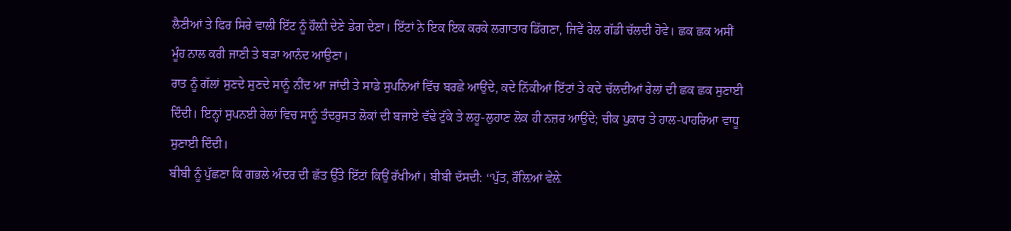ਲੈਣੀਆਂ ਤੇ ਫਿਰ ਸਿਰੇ ਵਾਲੀ ਇੱਟ ਨੂੰ ਹੌਲ਼ੀ ਦੇਣੇ ਡੇਗ ਦੇਣਾ। ਇੱਟਾਂ ਨੇ ਇਕ ਇਕ ਕਰਕੇ ਲਗਾਤਾਰ ਡਿੱਗਣਾ, ਜਿਵੇਂ ਰੇਲ ਗੱਡੀ ਚੱਲਦੀ ਹੋਵੇ। ਛਕ ਛਕ ਅਸੀਂ ਮੂੰਹ ਨਾਲ ਕਰੀ ਜਾਣੀ ਤੇ ਬੜਾ ਆਨੰਦ ਆਉਣਾ।
ਰਾਤ ਨੂੰ ਗੱਲਾਂ ਸੁਣਦੇ ਸੁਣਦੇ ਸਾਨੂੰ ਨੀਂਦ ਆ ਜਾਂਦੀ ਤੇ ਸਾਡੇ ਸੁਪਨਿਆਂ ਵਿੱਚ ਬਰਛੇ ਆਉਂਦੇ, ਕਦੇ ਨਿੱਕੀਆਂ ਇੱਟਾਂ ਤੇ ਕਦੇ ਚੱਲਦੀਆਂ ਰੇਲਾਂ ਦੀ ਛਕ ਛਕ ਸੁਣਾਈ ਦਿੰਦੀ। ਇਨ੍ਹਾਂ ਸੁਪਨਈ ਰੇਲਾਂ ਵਿਚ ਸਾਨੂੰ ਤੰਦਰੁਸਤ ਲੋਕਾਂ ਦੀ ਬਜਾਏ ਵੱਢੇ ਟੁੱਕੇ ਤੇ ਲਹੂ-ਲੁਹਾਣ ਲੋਕ ਹੀ ਨਜ਼ਰ ਆਉਂਦੇ; ਚੀਕ ਪੁਕਾਰ ਤੇ ਹਾਲ-ਪਾਹਰਿਆ ਵਾਧੂ ਸੁਣਾਈ ਦਿੰਦੀ।
ਬੀਬੀ ਨੂੰ ਪੁੱਛਣਾ ਕਿ ਗਭਲੇ ਅੰਦਰ ਦੀ ਛੱਤ ਉੱਤੇ ਇੱਟਾਂ ਕਿਉਂ ਰੱਖੀਆਂ। ਬੀਬੀ ਦੱਸਦੀ: ‘‘ਪੁੱਤ, ਰੌਲ਼ਿਆਂ ਵੇਲ਼ੇ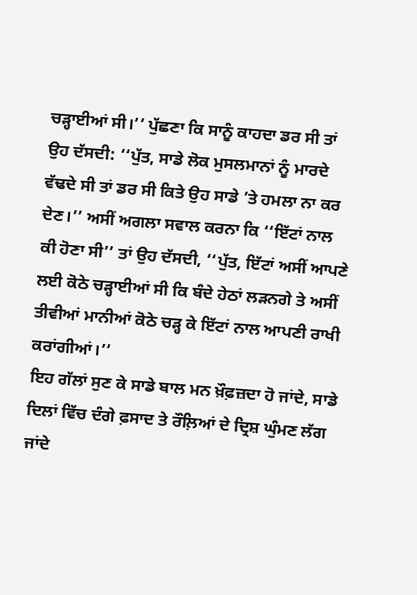ਚੜ੍ਹਾਈਆਂ ਸੀ।’’ ਪੁੱਛਣਾ ਕਿ ਸਾਨੂੰ ਕਾਹਦਾ ਡਰ ਸੀ ਤਾਂ ਉਹ ਦੱਸਦੀ: ‘‘ਪੁੱਤ, ਸਾਡੇ ਲੋਕ ਮੁਸਲਮਾਨਾਂ ਨੂੰ ਮਾਰਦੇ ਵੱਢਦੇ ਸੀ ਤਾਂ ਡਰ ਸੀ ਕਿਤੇ ਉਹ ਸਾਡੇ ’ਤੇ ਹਮਲਾ ਨਾ ਕਰ ਦੇਣ।’’ ਅਸੀਂ ਅਗਲਾ ਸਵਾਲ ਕਰਨਾ ਕਿ ‘‘ਇੱਟਾਂ ਨਾਲ ਕੀ ਹੋਣਾ ਸੀ’’ ਤਾਂ ਉਹ ਦੱਸਦੀ, ‘‘ਪੁੱਤ, ਇੱਟਾਂ ਅਸੀਂ ਆਪਣੇ ਲਈ ਕੋਠੇ ਚੜ੍ਹਾਈਆਂ ਸੀ ਕਿ ਬੰਦੇ ਹੇਠਾਂ ਲੜਨਗੇ ਤੇ ਅਸੀਂ ਤੀਵੀਆਂ ਮਾਨੀਆਂ ਕੋਠੇ ਚੜ੍ਹ ਕੇ ਇੱਟਾਂ ਨਾਲ ਆਪਣੀ ਰਾਖੀ ਕਰਾਂਗੀਆਂ।’’
ਇਹ ਗੱਲਾਂ ਸੁਣ ਕੇ ਸਾਡੇ ਬਾਲ ਮਨ ਖ਼ੌਫ਼ਜ਼ਦਾ ਹੋ ਜਾਂਦੇ, ਸਾਡੇ ਦਿਲਾਂ ਵਿੱਚ ਦੰਗੇ ਫ਼ਸਾਦ ਤੇ ਰੌਲ਼ਿਆਂ ਦੇ ਦ੍ਰਿਸ਼ ਘੁੰਮਣ ਲੱਗ ਜਾਂਦੇ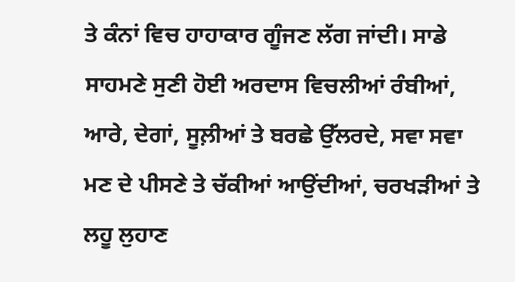ਤੇ ਕੰਨਾਂ ਵਿਚ ਹਾਹਾਕਾਰ ਗੂੰਜਣ ਲੱਗ ਜਾਂਦੀ। ਸਾਡੇ ਸਾਹਮਣੇ ਸੁਣੀ ਹੋਈ ਅਰਦਾਸ ਵਿਚਲੀਆਂ ਰੰਬੀਆਂ, ਆਰੇ, ਦੇਗਾਂ, ਸੂਲ਼ੀਆਂ ਤੇ ਬਰਛੇ ਉੱਲਰਦੇ, ਸਵਾ ਸਵਾ ਮਣ ਦੇ ਪੀਸਣੇ ਤੇ ਚੱਕੀਆਂ ਆਉਂਦੀਆਂ, ਚਰਖੜੀਆਂ ਤੇ ਲਹੂ ਲੁਹਾਣ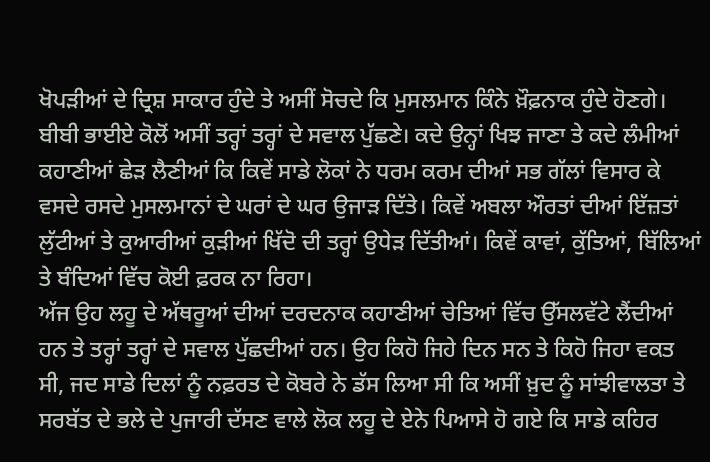ਖੋਪੜੀਆਂ ਦੇ ਦ੍ਰਿਸ਼ ਸਾਕਾਰ ਹੁੰਦੇ ਤੇ ਅਸੀਂ ਸੋਚਦੇ ਕਿ ਮੁਸਲਮਾਨ ਕਿੰਨੇ ਖ਼ੌਫ਼ਨਾਕ ਹੁੰਦੇ ਹੋਣਗੇ।
ਬੀਬੀ ਭਾਈਏ ਕੋਲੋਂ ਅਸੀਂ ਤਰ੍ਹਾਂ ਤਰ੍ਹਾਂ ਦੇ ਸਵਾਲ ਪੁੱਛਣੇ। ਕਦੇ ਉਨ੍ਹਾਂ ਖਿਝ ਜਾਣਾ ਤੇ ਕਦੇ ਲੰਮੀਆਂ ਕਹਾਣੀਆਂ ਛੇੜ ਲੈਣੀਆਂ ਕਿ ਕਿਵੇਂ ਸਾਡੇ ਲੋਕਾਂ ਨੇ ਧਰਮ ਕਰਮ ਦੀਆਂ ਸਭ ਗੱਲਾਂ ਵਿਸਾਰ ਕੇ ਵਸਦੇ ਰਸਦੇ ਮੁਸਲਮਾਨਾਂ ਦੇ ਘਰਾਂ ਦੇ ਘਰ ਉਜਾੜ ਦਿੱਤੇ। ਕਿਵੇਂ ਅਬਲਾ ਔਰਤਾਂ ਦੀਆਂ ਇੱਜ਼ਤਾਂ ਲੁੱਟੀਆਂ ਤੇ ਕੁਆਰੀਆਂ ਕੁੜੀਆਂ ਖਿੱਦੋ ਦੀ ਤਰ੍ਹਾਂ ਉਧੇੜ ਦਿੱਤੀਆਂ। ਕਿਵੇਂ ਕਾਵਾਂ, ਕੁੱਤਿਆਂ, ਬਿੱਲਿਆਂ ਤੇ ਬੰਦਿਆਂ ਵਿੱਚ ਕੋਈ ਫ਼ਰਕ ਨਾ ਰਿਹਾ।
ਅੱਜ ਉਹ ਲਹੂ ਦੇ ਅੱਥਰੂਆਂ ਦੀਆਂ ਦਰਦਨਾਕ ਕਹਾਣੀਆਂ ਚੇਤਿਆਂ ਵਿੱਚ ਉੱਸਲਵੱਟੇ ਲੈਂਦੀਆਂ ਹਨ ਤੇ ਤਰ੍ਹਾਂ ਤਰ੍ਹਾਂ ਦੇ ਸਵਾਲ ਪੁੱਛਦੀਆਂ ਹਨ। ਉਹ ਕਿਹੋ ਜਿਹੇ ਦਿਨ ਸਨ ਤੇ ਕਿਹੋ ਜਿਹਾ ਵਕਤ ਸੀ, ਜਦ ਸਾਡੇ ਦਿਲਾਂ ਨੂੰ ਨਫ਼ਰਤ ਦੇ ਕੋਬਰੇ ਨੇ ਡੱਸ ਲਿਆ ਸੀ ਕਿ ਅਸੀਂ ਖ਼ੁਦ ਨੂੰ ਸਾਂਝੀਵਾਲਤਾ ਤੇ ਸਰਬੱਤ ਦੇ ਭਲੇ ਦੇ ਪੁਜਾਰੀ ਦੱਸਣ ਵਾਲੇ ਲੋਕ ਲਹੂ ਦੇ ਏਨੇ ਪਿਆਸੇ ਹੋ ਗਏ ਕਿ ਸਾਡੇ ਕਹਿਰ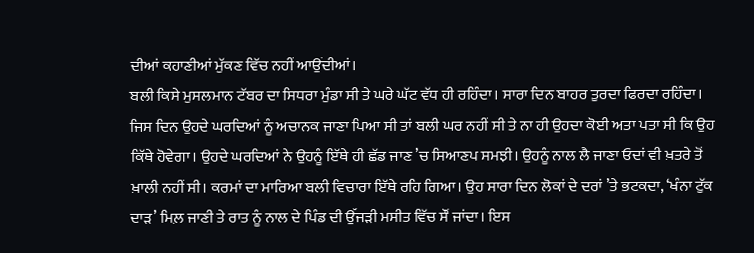ਦੀਆਂ ਕਹਾਣੀਆਂ ਮੁੱਕਣ ਵਿੱਚ ਨਹੀਂ ਆਉਂਦੀਆਂ।
ਬਲੀ ਕਿਸੇ ਮੁਸਲਮਾਨ ਟੱਬਰ ਦਾ ਸਿਧਰਾ ਮੁੰਡਾ ਸੀ ਤੇ ਘਰੇ ਘੱਟ ਵੱਧ ਹੀ ਰਹਿੰਦਾ। ਸਾਰਾ ਦਿਨ ਬਾਹਰ ਤੁਰਦਾ ਫਿਰਦਾ ਰਹਿੰਦਾ। ਜਿਸ ਦਿਨ ਉਹਦੇ ਘਰਦਿਆਂ ਨੂੰ ਅਚਾਨਕ ਜਾਣਾ ਪਿਆ ਸੀ ਤਾਂ ਬਲੀ ਘਰ ਨਹੀਂ ਸੀ ਤੇ ਨਾ ਹੀ ਉਹਦਾ ਕੋਈ ਅਤਾ ਪਤਾ ਸੀ ਕਿ ਉਹ ਕਿੱਥੇ ਹੋਵੇਗਾ। ਉਹਦੇ ਘਰਦਿਆਂ ਨੇ ਉਹਨੂੰ ਇੱਥੇ ਹੀ ਛੱਡ ਜਾਣ ’ਚ ਸਿਆਣਪ ਸਮਝੀ। ਉਹਨੂੰ ਨਾਲ ਲੈ ਜਾਣਾ ਓਦਾਂ ਵੀ ਖ਼ਤਰੇ ਤੋਂ ਖ਼ਾਲੀ ਨਹੀਂ ਸੀ। ਕਰਮਾਂ ਦਾ ਮਾਰਿਆ ਬਲੀ ਵਿਚਾਰਾ ਇੱਥੇ ਰਹਿ ਗਿਆ। ਉਹ ਸਾਰਾ ਦਿਨ ਲੋਕਾਂ ਦੇ ਦਰਾਂ ’ਤੇ ਭਟਕਦਾ, ‘ਖੰਨਾ ਟੁੱਕ ਦਾੜ’ ਮਿਲ਼ ਜਾਣੀ ਤੇ ਰਾਤ ਨੂੰ ਨਾਲ ਦੇ ਪਿੰਡ ਦੀ ਉੱਜੜੀ ਮਸੀਤ ਵਿੱਚ ਸੌਂ ਜਾਂਦਾ। ਇਸ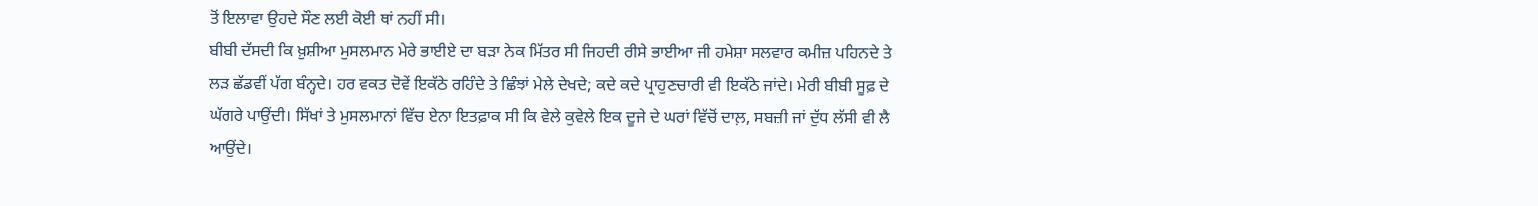ਤੋਂ ਇਲਾਵਾ ਉਹਦੇ ਸੌਣ ਲਈ ਕੋਈ ਥਾਂ ਨਹੀਂ ਸੀ।
ਬੀਬੀ ਦੱਸਦੀ ਕਿ ਖ਼ੁਸ਼ੀਆ ਮੁਸਲਮਾਨ ਮੇਰੇ ਭਾਈਏ ਦਾ ਬੜਾ ਨੇਕ ਮਿੱਤਰ ਸੀ ਜਿਹਦੀ ਰੀਸੇ ਭਾਈਆ ਜੀ ਹਮੇਸ਼ਾ ਸਲਵਾਰ ਕਮੀਜ਼ ਪਹਿਨਦੇ ਤੇ ਲੜ ਛੱਡਵੀਂ ਪੱਗ ਬੰਨ੍ਹਦੇ। ਹਰ ਵਕਤ ਦੋਵੇਂ ਇਕੱਠੇ ਰਹਿੰਦੇ ਤੇ ਛਿੰਝਾਂ ਮੇਲੇ ਦੇਖਦੇ; ਕਦੇ ਕਦੇ ਪ੍ਰਾਹੁਣਚਾਰੀ ਵੀ ਇਕੱਠੇ ਜਾਂਦੇ। ਮੇਰੀ ਬੀਬੀ ਸੂਫ਼ ਦੇ ਘੱਗਰੇ ਪਾਉਂਦੀ। ਸਿੱਖਾਂ ਤੇ ਮੁਸਲਮਾਨਾਂ ਵਿੱਚ ਏਨਾ ਇਤਫ਼ਾਕ ਸੀ ਕਿ ਵੇਲੇ ਕੁਵੇਲੇ ਇਕ ਦੂਜੇ ਦੇ ਘਰਾਂ ਵਿੱਚੋਂ ਦਾਲ਼, ਸਬਜ਼ੀ ਜਾਂ ਦੁੱਧ ਲੱਸੀ ਵੀ ਲੈ ਆਉਂਦੇ।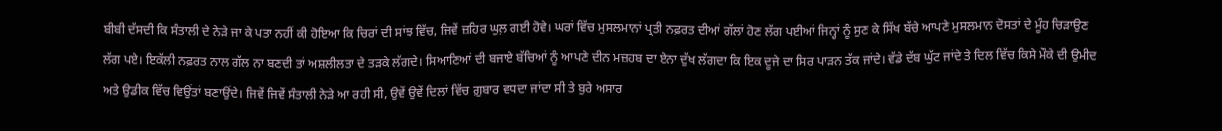ਬੀਬੀ ਦੱਸਦੀ ਕਿ ਸੰਤਾਲੀ ਦੇ ਨੇੜੇ ਜਾ ਕੇ ਪਤਾ ਨਹੀਂ ਕੀ ਹੋਇਆ ਕਿ ਚਿਰਾਂ ਦੀ ਸਾਂਝ ਵਿੱਚ, ਜਿਵੇਂ ਜ਼ਹਿਰ ਘੁਲ਼ ਗਈ ਹੋਵੇ। ਘਰਾਂ ਵਿੱਚ ਮੁਸਲਮਾਨਾਂ ਪ੍ਰਤੀ ਨਫ਼ਰਤ ਦੀਆਂ ਗੱਲਾਂ ਹੋਣ ਲੱਗ ਪਈਆਂ ਜਿਨ੍ਹਾਂ ਨੂੰ ਸੁਣ ਕੇ ਸਿੱਖ ਬੱਚੇ ਆਪਣੇ ਮੁਸਲਮਾਨ ਦੋਸਤਾਂ ਦੇ ਮੂੰਹ ਚਿੜਾਉਣ ਲੱਗ ਪਏ। ਇਕੱਲੀ ਨਫ਼ਰਤ ਨਾਲ ਗੱਲ ਨਾ ਬਣਦੀ ਤਾਂ ਅਸ਼ਲੀਲਤਾ ਦੇ ਤੜਕੇ ਲੱਗਦੇ। ਸਿਆਣਿਆਂ ਦੀ ਬਜਾਏ ਬੱਚਿਆਂ ਨੂੰ ਆਪਣੇ ਦੀਨ ਮਜ਼ਹਬ ਦਾ ਏਨਾ ਦੁੱਖ ਲੱਗਦਾ ਕਿ ਇਕ ਦੂਜੇ ਦਾ ਸਿਰ ਪਾੜਨ ਤੱਕ ਜਾਂਦੇ। ਵੱਡੇ ਦੱਬ ਘੁੱਟ ਜਾਂਦੇ ਤੇ ਦਿਲ ਵਿੱਚ ਕਿਸੇ ਮੌਕੇ ਦੀ ਉਮੀਦ ਅਤੇ ਉਡੀਕ ਵਿੱਚ ਵਿਉਂਤਾਂ ਬਣਾਉਂਦੇ। ਜਿਵੇਂ ਜਿਵੇਂ ਸੰਤਾਲੀ ਨੇੜੇ ਆ ਰਹੀ ਸੀ, ਉਵੇਂ ਉਵੇਂ ਦਿਲਾਂ ਵਿੱਚ ਗ਼ੁਬਾਰ ਵਧਦਾ ਜਾਂਦਾ ਸੀ ਤੇ ਬੁਰੇ ਅਸਾਰ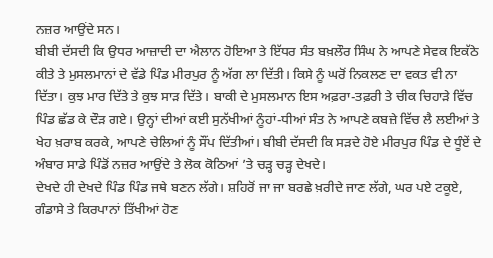ਨਜ਼ਰ ਆਉਂਦੇ ਸਨ।
ਬੀਬੀ ਦੱਸਦੀ ਕਿ ਉਧਰ ਆਜ਼ਾਦੀ ਦਾ ਐਲਾਨ ਹੋਇਆ ਤੇ ਇੱਧਰ ਸੰਤ ਬਖ਼ਲੌਰ ਸਿੰਘ ਨੇ ਆਪਣੇ ਸੇਵਕ ਇਕੱਠੇ ਕੀਤੇ ਤੇ ਮੁਸਲਮਾਨਾਂ ਦੇ ਵੱਡੇ ਪਿੰਡ ਮੀਰਪੁਰ ਨੂੰ ਅੱਗ ਲਾ ਦਿੱਤੀ। ਕਿਸੇ ਨੂੰ ਘਰੋਂ ਨਿਕਲਣ ਦਾ ਵਕਤ ਵੀ ਨਾ ਦਿੱਤਾ। ਕੁਝ ਮਾਰ ਦਿੱਤੇ ਤੇ ਕੁਝ ਸਾੜ ਦਿੱਤੇ। ਬਾਕੀ ਦੇ ਮੁਸਲਮਾਨ ਇਸ ਅਫ਼ਰਾ-ਤਫ਼ਰੀ ਤੇ ਚੀਕ ਚਿਹਾੜੇ ਵਿੱਚ ਪਿੰਡ ਛੱਡ ਕੇ ਦੌੜ ਗਏ। ਉਨ੍ਹਾਂ ਦੀਆਂ ਕਈ ਸੁਨੱਖੀਆਂ ਨੂੰਹਾਂ-ਧੀਆਂ ਸੰਤ ਨੇ ਆਪਣੇ ਕਬਜ਼ੇ ਵਿੱਚ ਲੈ ਲਈਆਂ ਤੇ ਖੇਹ ਖ਼ਰਾਬ ਕਰਕੇ, ਆਪਣੇ ਚੇਲਿਆਂ ਨੂੰ ਸੌਂਪ ਦਿੱਤੀਆਂ। ਬੀਬੀ ਦੱਸਦੀ ਕਿ ਸੜਦੇ ਹੋਏ ਮੀਰਪੁਰ ਪਿੰਡ ਦੇ ਧੂੰਏਂ ਦੇ ਅੰਬਾਰ ਸਾਡੇ ਪਿੰਡੋਂ ਨਜ਼ਰ ਆਉਂਦੇ ਤੇ ਲੋਕ ਕੋਠਿਆਂ ’ਤੇ ਚੜ੍ਹ ਚੜ੍ਹ ਦੇਖਦੇ।
ਦੇਖਦੇ ਹੀ ਦੇਖਦੇ ਪਿੰਡ ਪਿੰਡ ਜਥੇ ਬਣਨ ਲੱਗੇ। ਸ਼ਹਿਰੋਂ ਜਾ ਜਾ ਬਰਛੇ ਖ਼ਰੀਦੇ ਜਾਣ ਲੱਗੇ, ਘਰ ਪਏ ਟਕੂਏ, ਗੰਡਾਸੇ ਤੇ ਕਿਰਪਾਨਾਂ ਤਿੱਖੀਆਂ ਹੋਣ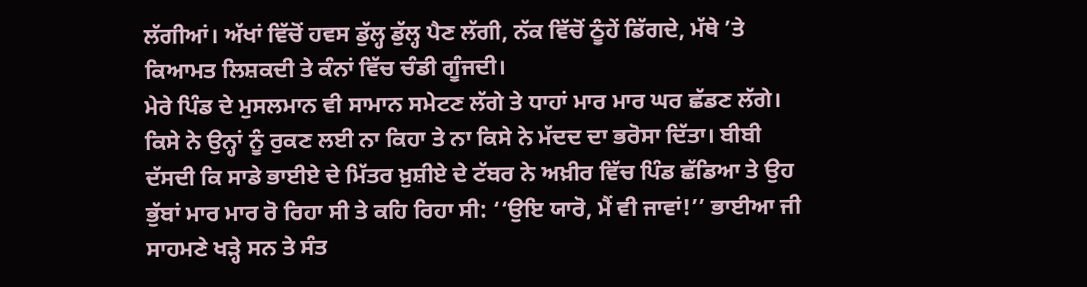ਲੱਗੀਆਂ। ਅੱਖਾਂ ਵਿੱਚੋਂ ਹਵਸ ਡੁੱਲ੍ਹ ਡੁੱਲ੍ਹ ਪੈਣ ਲੱਗੀ, ਨੱਕ ਵਿੱਚੋਂ ਠੂੰਹੇਂ ਡਿੱਗਦੇ, ਮੱਥੇ ’ਤੇ ਕਿਆਮਤ ਲਿਸ਼ਕਦੀ ਤੇ ਕੰਨਾਂ ਵਿੱਚ ਚੰਡੀ ਗੂੰਜਦੀ।
ਮੇਰੇ ਪਿੰਡ ਦੇ ਮੁਸਲਮਾਨ ਵੀ ਸਾਮਾਨ ਸਮੇਟਣ ਲੱਗੇ ਤੇ ਧਾਹਾਂ ਮਾਰ ਮਾਰ ਘਰ ਛੱਡਣ ਲੱਗੇ। ਕਿਸੇ ਨੇ ਉਨ੍ਹਾਂ ਨੂੰ ਰੁਕਣ ਲਈ ਨਾ ਕਿਹਾ ਤੇ ਨਾ ਕਿਸੇ ਨੇ ਮੱਦਦ ਦਾ ਭਰੋਸਾ ਦਿੱਤਾ। ਬੀਬੀ ਦੱਸਦੀ ਕਿ ਸਾਡੇ ਭਾਈਏ ਦੇ ਮਿੱਤਰ ਖ਼ੁਸ਼ੀਏ ਦੇ ਟੱਬਰ ਨੇ ਅਖ਼ੀਰ ਵਿੱਚ ਪਿੰਡ ਛੱਡਿਆ ਤੇ ਉਹ ਭੁੱਬਾਂ ਮਾਰ ਮਾਰ ਰੋ ਰਿਹਾ ਸੀ ਤੇ ਕਹਿ ਰਿਹਾ ਸੀ: ‘‘ਉਇ ਯਾਰੋ, ਮੈਂ ਵੀ ਜਾਵਾਂ!’’ ਭਾਈਆ ਜੀ ਸਾਹਮਣੇ ਖੜ੍ਹੇ ਸਨ ਤੇ ਸੰਤ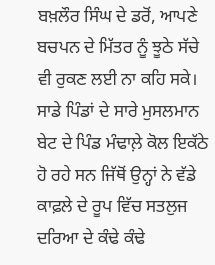ਬਖ਼ਲੌਰ ਸਿੰਘ ਦੇ ਡਰੋਂ, ਆਪਣੇ ਬਚਪਨ ਦੇ ਮਿੱਤਰ ਨੂੰ ਝੂਠੇ ਸੱਚੇ ਵੀ ਰੁਕਣ ਲਈ ਨਾ ਕਹਿ ਸਕੇ।
ਸਾਡੇ ਪਿੰਡਾਂ ਦੇ ਸਾਰੇ ਮੁਸਲਮਾਨ ਬੇਟ ਦੇ ਪਿੰਡ ਮੰਢਾਲ਼ੇ ਕੋਲ ਇਕੱਠੇ ਹੋ ਰਹੇ ਸਨ ਜਿੱਥੋਂ ਉਨ੍ਹਾਂ ਨੇ ਵੱਡੇ ਕਾਫ਼ਲੇ ਦੇ ਰੂਪ ਵਿੱਚ ਸਤਲੁਜ ਦਰਿਆ ਦੇ ਕੰਢੇ ਕੰਢੇ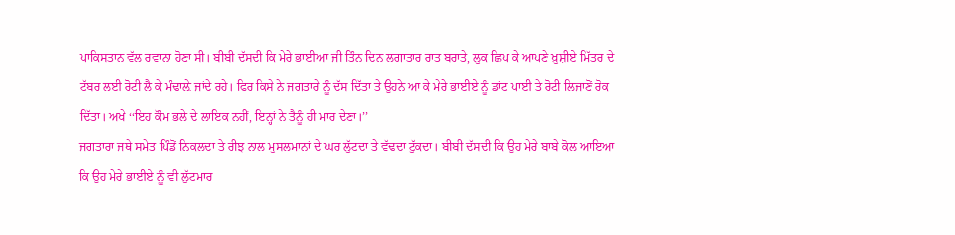ਪਾਕਿਸਤਾਨ ਵੱਲ ਰਵਾਨਾ ਹੋਣਾ ਸੀ। ਬੀਬੀ ਦੱਸਦੀ ਕਿ ਮੇਰੇ ਭਾਈਆ ਜੀ ਤਿੰਨ ਦਿਨ ਲਗਾਤਾਰ ਰਾਤ ਬਰਾਤੇ, ਲੁਕ ਛਿਪ ਕੇ ਆਪਣੇ ਖ਼ੁਸ਼ੀਏ ਮਿੱਤਰ ਦੇ ਟੱਬਰ ਲਈ ਰੋਟੀ ਲੈ ਕੇ ਮੰਢਾਲ਼ੇ ਜਾਂਦੇ ਰਹੇ। ਫਿਰ ਕਿਸੇ ਨੇ ਜਗਤਾਰੇ ਨੂੰ ਦੱਸ ਦਿੱਤਾ ਤੇ ਉਹਨੇ ਆ ਕੇ ਮੇਰੇ ਭਾਈਏ ਨੂੰ ਡਾਂਟ ਪਾਈ ਤੇ ਰੋਟੀ ਲਿਜਾਣੋਂ ਰੋਕ ਦਿੱਤਾ। ਅਖੇ ‘‘ਇਹ ਕੌਮ ਭਲੇ ਦੇ ਲਾਇਕ ਨਹੀਂ, ਇਨ੍ਹਾਂ ਨੇ ਤੈਨੂੰ ਹੀ ਮਾਰ ਦੇਣਾ।’’
ਜਗਤਾਰਾ ਜਥੇ ਸਮੇਤ ਪਿੰਡੋਂ ਨਿਕਲਦਾ ਤੇ ਰੀਝ ਨਾਲ ਮੁਸਲਮਾਨਾਂ ਦੇ ਘਰ ਲੁੱਟਦਾ ਤੇ ਵੱਢਦਾ ਟੁੱਕਦਾ। ਬੀਬੀ ਦੱਸਦੀ ਕਿ ਉਹ ਮੇਰੇ ਬਾਬੇ ਕੋਲ ਆਇਆ ਕਿ ਉਹ ਮੇਰੇ ਭਾਈਏ ਨੂੰ ਵੀ ਲੁੱਟਮਾਰ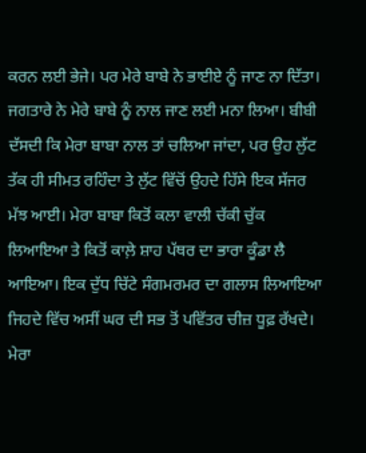ਕਰਨ ਲਈ ਭੇਜੇ। ਪਰ ਮੇਰੇ ਬਾਬੇ ਨੇ ਭਾਈਏ ਨੂੰ ਜਾਣ ਨਾ ਦਿੱਤਾ। ਜਗਤਾਰੇ ਨੇ ਮੇਰੇ ਬਾਬੇ ਨੂੰ ਨਾਲ ਜਾਣ ਲਈ ਮਨਾ ਲਿਆ। ਬੀਬੀ ਦੱਸਦੀ ਕਿ ਮੇਰਾ ਬਾਬਾ ਨਾਲ ਤਾਂ ਚਲਿਆ ਜਾਂਦਾ, ਪਰ ਉਹ ਲੁੱਟ ਤੱਕ ਹੀ ਸੀਮਤ ਰਹਿੰਦਾ ਤੇ ਲੁੱਟ ਵਿੱਚੋਂ ਉਹਦੇ ਹਿੱਸੇ ਇਕ ਸੱਜਰ ਮੱਝ ਆਈ। ਮੇਰਾ ਬਾਬਾ ਕਿਤੋਂ ਕਲਾ ਵਾਲੀ ਚੱਕੀ ਚੁੱਕ ਲਿਆਇਆ ਤੇ ਕਿਤੋਂ ਕਾਲ਼ੇ ਸ਼ਾਹ ਪੱਥਰ ਦਾ ਭਾਰਾ ਕੂੰਡਾ ਲੈ ਆਇਆ। ਇਕ ਦੁੱਧ ਚਿੱਟੇ ਸੰਗਮਰਮਰ ਦਾ ਗਲਾਸ ਲਿਆਇਆ ਜਿਹਦੇ ਵਿੱਚ ਅਸੀਂ ਘਰ ਦੀ ਸਭ ਤੋਂ ਪਵਿੱਤਰ ਚੀਜ਼ ਧੂਫ਼ ਰੱਖਦੇ।
ਮੇਰਾ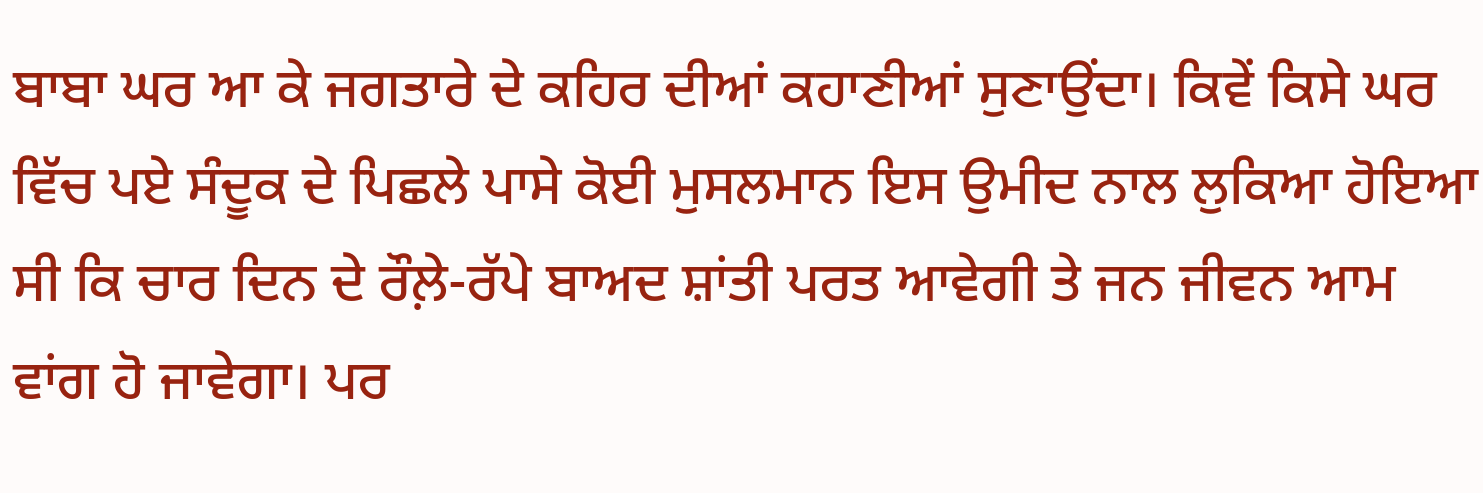ਬਾਬਾ ਘਰ ਆ ਕੇ ਜਗਤਾਰੇ ਦੇ ਕਹਿਰ ਦੀਆਂ ਕਹਾਣੀਆਂ ਸੁਣਾਉਂਦਾ। ਕਿਵੇਂ ਕਿਸੇ ਘਰ ਵਿੱਚ ਪਏ ਸੰਦੂਕ ਦੇ ਪਿਛਲੇ ਪਾਸੇ ਕੋਈ ਮੁਸਲਮਾਨ ਇਸ ਉਮੀਦ ਨਾਲ ਲੁਕਿਆ ਹੋਇਆ ਸੀ ਕਿ ਚਾਰ ਦਿਨ ਦੇ ਰੌਲ਼ੇ-ਰੱਪੇ ਬਾਅਦ ਸ਼ਾਂਤੀ ਪਰਤ ਆਵੇਗੀ ਤੇ ਜਨ ਜੀਵਨ ਆਮ ਵਾਂਗ ਹੋ ਜਾਵੇਗਾ। ਪਰ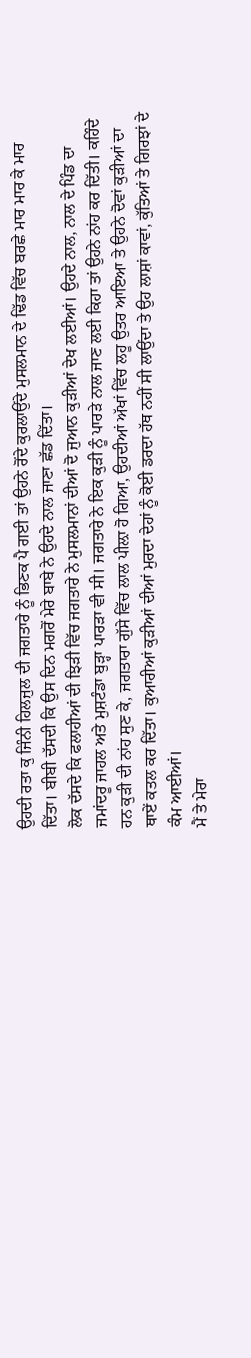ਉਹਦੀ ਰਤਾ ਕੁ ਜਿੰਨੀ ਹਿਲਜੁਲ ਦੀ ਜਗਤਾਰੇ ਨੂੰ ਭਿਣਕ ਪੈ ਗਈ ਤਾਂ ਉਹਨੇ ਰੋਂਦੇ ਕੁਰਲਾਉਂਦੇ ਮੁਸਲਮਾਨ ਦੇ ਢਿੱਡ ਵਿੱਚ ਬਰਛੇ ਮਾਰ ਮਾਰ ਕੇ ਮਾਰ ਦਿੱਤਾ। ਬੀਬੀ ਦੱਸਦੀ ਕਿ ਉਸ ਦਿਨ ਮਗਰੋਂ ਮੇਰੇ ਬਾਬੇ ਨੇ ਉਹਦੇ ਨਾਲ ਜਾਣਾ ਛੱਡ ਦਿੱਤਾ।
ਲੋਕ ਦੱਸਦੇ ਕਿ ਫਲਾਹੀਆਂ ਦੀ ਝਿੜੀ ਵਿੱਚ ਜਗਤਾਰੇ ਨੇ ਮੁਸਲਮਾਨਾਂ ਦੀਆਂ ਦੋ ਜੁਆਨ ਕੁੜੀਆਂ ਦੇਖ ਲਈਆਂ। ਉਹਦੇ ਨਾਲ, ਨਾਲ ਦੇ ਪਿੰਡ ਦਾ ਜਮਾਂਦਰੂ ਜਾਹਲ ਅਤੇ ਮੁਸ਼ਟੰਡਾ ਬੁੜ੍ਹਾ ਪਾਰੜਾ ਵੀ ਸੀ। ਜਗਤਾਰੇ ਨੇ ਇਕ ਕੁੜੀ ਨੂੰ ਪਾਰੜੇ ਨਾਲ ਜਾਣ ਲਈ ਕਿਹਾ ਤਾਂ ਉਹਨੇ ਨਾਂਹ ਕਰ ਦਿੱਤੀ। ਕਹਿੰਦੇ ਹਨ ਕੁੜੀ ਦੀ ਨਾਂਹ ਸੁਣ ਕੇ, ਜਗਤਾਰਾ ਗੁੱਸੇ ਵਿੱਚ ਲਾਲ ਪੀਲ਼ਾ ਹੋ ਗਿਆ, ਉਹਦੀਆਂ ਅੱਖਾਂ ਵਿੱਚ ਲਹੂ ਉਤਰ ਆਇਆ ਤੇ ਉਹਨੇ ਦੋਵਾਂ ਕੁੜੀਆਂ ਦਾ ਥਾਏਂ ਕਤਲ ਕਰ ਦਿੱਤਾ। ਕੁਆਰੀਆਂ ਕੁੜੀਆਂ ਦੀਆਂ ਮੁਰਦਾ ਦੇਹਾਂ ਨੂੰ ਕੋਈ ਡਰਦਾ ਹੱਥ ਨਹੀਂ ਸੀ ਲਾਉਂਦਾ ਤੇ ਉਹ ਲਾਸ਼ਾਂ ਕਾਵਾਂ, ਕੁੱਤਿਆਂ ਤੇ ਗਿਰਝਾਂ ਦੇ ਕੰਮ ਆਈਆਂ।
ਮੈਂ ਤੇ ਮੇਰਾ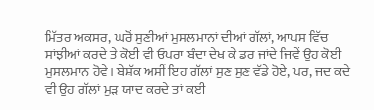ਮਿੱਤਰ ਅਕਸਰ, ਘਰੋਂ ਸੁਣੀਆਂ ਮੁਸਲਮਾਨਾਂ ਦੀਆਂ ਗੱਲਾਂ, ਆਪਸ ਵਿੱਚ ਸਾਂਝੀਆਂ ਕਰਦੇ ਤੇ ਕੋਈ ਵੀ ਓਪਰਾ ਬੰਦਾ ਦੇਖ ਕੇ ਡਰ ਜਾਂਦੇ ਜਿਵੇਂ ਉਹ ਕੋਈ ਮੁਸਲਮਾਨ ਹੋਵੇ। ਬੇਸ਼ੱਕ ਅਸੀਂ ਇਹ ਗੱਲਾਂ ਸੁਣ ਸੁਣ ਵੱਡੇ ਹੋਏ, ਪਰ, ਜਦ ਕਦੇ ਵੀ ਉਹ ਗੱਲਾਂ ਮੁੜ ਯਾਦ ਕਰਦੇ ਤਾਂ ਕਈ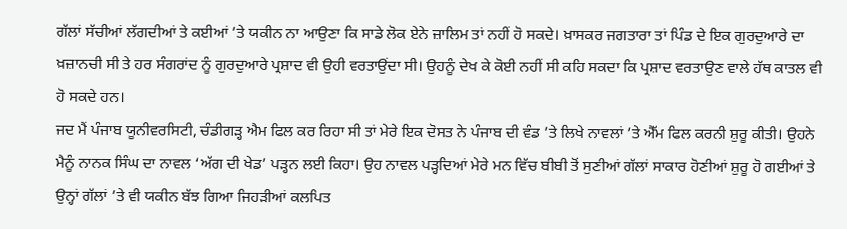ਗੱਲਾਂ ਸੱਚੀਆਂ ਲੱਗਦੀਆਂ ਤੇ ਕਈਆਂ ’ਤੇ ਯਕੀਨ ਨਾ ਆਉਣਾ ਕਿ ਸਾਡੇ ਲੋਕ ਏਨੇ ਜ਼ਾਲਿਮ ਤਾਂ ਨਹੀਂ ਹੋ ਸਕਦੇ। ਖ਼ਾਸਕਰ ਜਗਤਾਰਾ ਤਾਂ ਪਿੰਡ ਦੇ ਇਕ ਗੁਰਦੁਆਰੇ ਦਾ ਖ਼ਜ਼ਾਨਚੀ ਸੀ ਤੇ ਹਰ ਸੰਗਰਾਂਦ ਨੂੰ ਗੁਰਦੁਆਰੇ ਪ੍ਰਸ਼ਾਦ ਵੀ ਉਹੀ ਵਰਤਾਉਂਦਾ ਸੀ। ਉਹਨੂੰ ਦੇਖ ਕੇ ਕੋਈ ਨਹੀਂ ਸੀ ਕਹਿ ਸਕਦਾ ਕਿ ਪ੍ਰਸ਼ਾਦ ਵਰਤਾਉਣ ਵਾਲੇ ਹੱਥ ਕਾਤਲ ਵੀ ਹੋ ਸਕਦੇ ਹਨ।
ਜਦ ਮੈਂ ਪੰਜਾਬ ਯੂਨੀਵਰਸਿਟੀ, ਚੰਡੀਗੜ੍ਹ ਐਮ ਫਿਲ ਕਰ ਰਿਹਾ ਸੀ ਤਾਂ ਮੇਰੇ ਇਕ ਦੋਸਤ ਨੇ ਪੰਜਾਬ ਦੀ ਵੰਡ ’ਤੇ ਲਿਖੇ ਨਾਵਲਾਂ ’ਤੇ ਐੱਮ ਫਿਲ ਕਰਨੀ ਸ਼ੁਰੂ ਕੀਤੀ। ਉਹਨੇ ਮੈਨੂੰ ਨਾਨਕ ਸਿੰਘ ਦਾ ਨਾਵਲ ‘ਅੱਗ ਦੀ ਖੇਡ’ ਪੜ੍ਹਨ ਲਈ ਕਿਹਾ। ਉਹ ਨਾਵਲ ਪੜ੍ਹਦਿਆਂ ਮੇਰੇ ਮਨ ਵਿੱਚ ਬੀਬੀ ਤੋਂ ਸੁਣੀਆਂ ਗੱਲਾਂ ਸਾਕਾਰ ਹੋਣੀਆਂ ਸ਼ੁਰੂ ਹੋ ਗਈਆਂ ਤੇ ਉਨ੍ਹਾਂ ਗੱਲਾਂ ’ਤੇ ਵੀ ਯਕੀਨ ਬੱਝ ਗਿਆ ਜਿਹੜੀਆਂ ਕਲਪਿਤ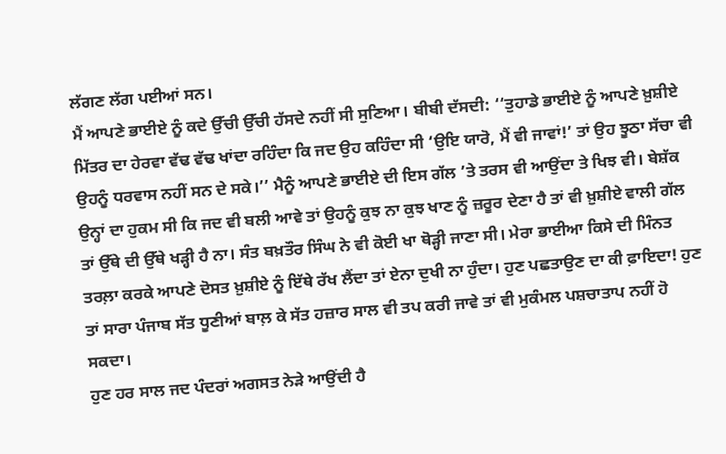ਲੱਗਣ ਲੱਗ ਪਈਆਂ ਸਨ।
ਮੈਂ ਆਪਣੇ ਭਾਈਏ ਨੂੰ ਕਦੇ ਉੱਚੀ ਉੱਚੀ ਹੱਸਦੇ ਨਹੀਂ ਸੀ ਸੁਣਿਆ। ਬੀਬੀ ਦੱਸਦੀ: ‘‘ਤੁਹਾਡੇ ਭਾਈਏ ਨੂੰ ਆਪਣੇ ਖ਼ੁਸ਼ੀਏ ਮਿੱਤਰ ਦਾ ਹੇਰਵਾ ਵੱਢ ਵੱਢ ਖਾਂਦਾ ਰਹਿੰਦਾ ਕਿ ਜਦ ਉਹ ਕਹਿੰਦਾ ਸੀ ‘ਉਇ ਯਾਰੋ, ਮੈਂ ਵੀ ਜਾਵਾਂ!’ ਤਾਂ ਉਹ ਝੂਠਾ ਸੱਚਾ ਵੀ ਉਹਨੂੰ ਧਰਵਾਸ ਨਹੀਂ ਸਨ ਦੇ ਸਕੇ।’’ ਮੈਨੂੰ ਆਪਣੇ ਭਾਈਏ ਦੀ ਇਸ ਗੱਲ ’ਤੇ ਤਰਸ ਵੀ ਆਉਂਦਾ ਤੇ ਖਿਝ ਵੀ। ਬੇਸ਼ੱਕ ਉਨ੍ਹਾਂ ਦਾ ਹੁਕਮ ਸੀ ਕਿ ਜਦ ਵੀ ਬਲੀ ਆਵੇ ਤਾਂ ਉਹਨੂੰ ਕੁਝ ਨਾ ਕੁਝ ਖਾਣ ਨੂੰ ਜ਼ਰੂਰ ਦੇਣਾ ਹੈ ਤਾਂ ਵੀ ਖ਼ੁਸ਼ੀਏ ਵਾਲੀ ਗੱਲ ਤਾਂ ਉੱਥੇ ਦੀ ਉੱਥੇ ਖੜ੍ਹੀ ਹੈ ਨਾ। ਸੰਤ ਬਖ਼ਤੌਰ ਸਿੰਘ ਨੇ ਵੀ ਕੋਈ ਖਾ ਥੋੜ੍ਹੀ ਜਾਣਾ ਸੀ। ਮੇਰਾ ਭਾਈਆ ਕਿਸੇ ਦੀ ਮਿੰਨਤ ਤਰਲ਼ਾ ਕਰਕੇ ਆਪਣੇ ਦੋਸਤ ਖ਼ੁਸ਼ੀਏ ਨੂੰ ਇੱਥੇ ਰੱਖ ਲੈਂਦਾ ਤਾਂ ਏਨਾ ਦੁਖੀ ਨਾ ਹੁੰਦਾ। ਹੁਣ ਪਛਤਾਉਣ ਦਾ ਕੀ ਫ਼ਾਇਦਾ! ਹੁਣ ਤਾਂ ਸਾਰਾ ਪੰਜਾਬ ਸੱਤ ਧੂਣੀਆਂ ਬਾਲ਼ ਕੇ ਸੱਤ ਹਜ਼ਾਰ ਸਾਲ ਵੀ ਤਪ ਕਰੀ ਜਾਵੇ ਤਾਂ ਵੀ ਮੁਕੰਮਲ ਪਸ਼ਚਾਤਾਪ ਨਹੀਂ ਹੋ ਸਕਦਾ।
ਹੁਣ ਹਰ ਸਾਲ ਜਦ ਪੰਦਰਾਂ ਅਗਸਤ ਨੇੜੇ ਆਉਂਦੀ ਹੈ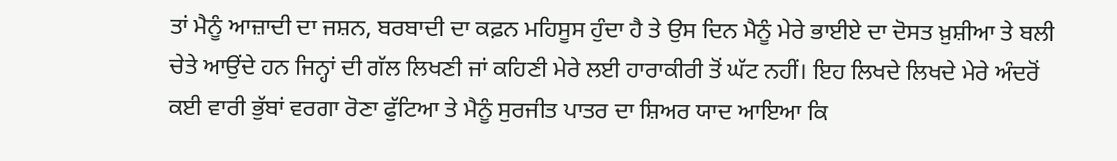ਤਾਂ ਮੈਨੂੰ ਆਜ਼ਾਦੀ ਦਾ ਜਸ਼ਨ, ਬਰਬਾਦੀ ਦਾ ਕਫ਼ਨ ਮਹਿਸੂਸ ਹੁੰਦਾ ਹੈ ਤੇ ਉਸ ਦਿਨ ਮੈਨੂੰ ਮੇਰੇ ਭਾਈਏ ਦਾ ਦੋਸਤ ਖ਼ੁਸ਼ੀਆ ਤੇ ਬਲੀ ਚੇਤੇ ਆਉਂਦੇ ਹਨ ਜਿਨ੍ਹਾਂ ਦੀ ਗੱਲ ਲਿਖਣੀ ਜਾਂ ਕਹਿਣੀ ਮੇਰੇ ਲਈ ਹਾਰਾਕੀਰੀ ਤੋਂ ਘੱਟ ਨਹੀਂ। ਇਹ ਲਿਖਦੇ ਲਿਖਦੇ ਮੇਰੇ ਅੰਦਰੋਂ ਕਈ ਵਾਰੀ ਭੁੱਬਾਂ ਵਰਗਾ ਰੋਣਾ ਫੁੱਟਿਆ ਤੇ ਮੈਨੂੰ ਸੁਰਜੀਤ ਪਾਤਰ ਦਾ ਸ਼ਿਅਰ ਯਾਦ ਆਇਆ ਕਿ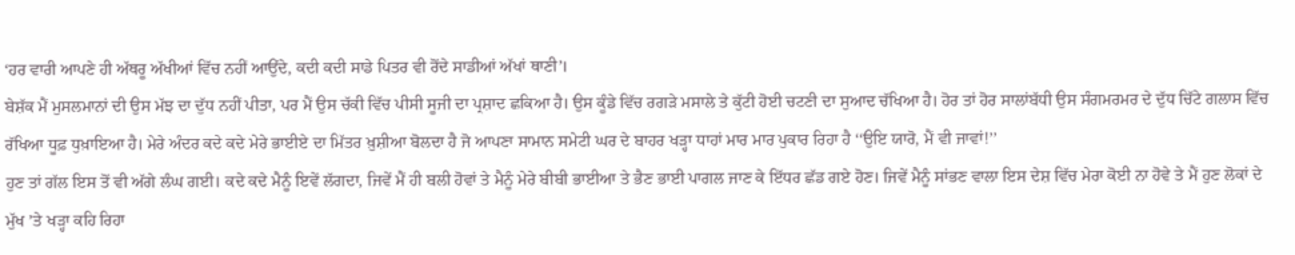‘ਹਰ ਵਾਰੀ ਆਪਣੇ ਹੀ ਅੱਥਰੂ ਅੱਖੀਆਂ ਵਿੱਚ ਨਹੀਂ ਆਉਂਦੇ, ਕਦੀ ਕਦੀ ਸਾਡੇ ਪਿਤਰ ਵੀ ਰੋਂਦੇ ਸਾਡੀਆਂ ਅੱਖਾਂ ਥਾਣੀ’।
ਬੇਸ਼ੱਕ ਮੈਂ ਮੁਸਲਮਾਨਾਂ ਦੀ ਉਸ ਮੱਝ ਦਾ ਦੁੱਧ ਨਹੀਂ ਪੀਤਾ, ਪਰ ਮੈਂ ਉਸ ਚੱਕੀ ਵਿੱਚ ਪੀਸੀ ਸੂਜੀ ਦਾ ਪ੍ਰਸ਼ਾਦ ਛਕਿਆ ਹੈ। ਉਸ ਕੂੰਡੇ ਵਿੱਚ ਰਗੜੇ ਮਸਾਲੇ ਤੇ ਕੁੱਟੀ ਹੋਈ ਚਟਣੀ ਦਾ ਸੁਆਦ ਚੱਖਿਆ ਹੈ। ਹੋਰ ਤਾਂ ਹੋਰ ਸਾਲਾਂਬੱਧੀ ਉਸ ਸੰਗਮਰਮਰ ਦੇ ਦੁੱਧ ਚਿੱਟੇ ਗਲਾਸ ਵਿੱਚ ਰੱਖਿਆ ਧੂਫ਼ ਧੁਖ਼ਾਇਆ ਹੈ। ਮੇਰੇ ਅੰਦਰ ਕਦੇ ਕਦੇ ਮੇਰੇ ਭਾਈਏ ਦਾ ਮਿੱਤਰ ਖ਼ੁਸ਼ੀਆ ਬੋਲਦਾ ਹੈ ਜੋ ਆਪਣਾ ਸਾਮਾਨ ਸਮੇਟੀ ਘਰ ਦੇ ਬਾਹਰ ਖੜ੍ਹਾ ਧਾਹਾਂ ਮਾਰ ਮਾਰ ਪੁਕਾਰ ਰਿਹਾ ਹੈ ‘‘ਉਇ ਯਾਰੋ, ਮੈਂ ਵੀ ਜਾਵਾਂ!’’
ਹੁਣ ਤਾਂ ਗੱਲ ਇਸ ਤੋਂ ਵੀ ਅੱਗੇ ਲੰਘ ਗਈ। ਕਦੇ ਕਦੇ ਮੈਨੂੰ ਇਵੇਂ ਲੱਗਦਾ, ਜਿਵੇਂ ਮੈਂ ਹੀ ਬਲੀ ਹੋਵਾਂ ਤੇ ਮੈਨੂੰ ਮੇਰੇ ਬੀਬੀ ਭਾਈਆ ਤੇ ਭੈਣ ਭਾਈ ਪਾਗਲ ਜਾਣ ਕੇ ਇੱਧਰ ਛੱਡ ਗਏ ਹੋਣ। ਜਿਵੇਂ ਮੈਨੂੰ ਸਾਂਭਣ ਵਾਲਾ ਇਸ ਦੇਸ਼ ਵਿੱਚ ਮੇਰਾ ਕੋਈ ਨਾ ਹੋਵੇ ਤੇ ਮੈਂ ਹੁਣ ਲੋਕਾਂ ਦੇ ਮੁੱਖ ’ਤੇ ਖੜ੍ਹਾ ਕਹਿ ਰਿਹਾ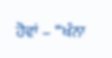ਹੋਵਾਂ – ‘‘ਖੰਨਾ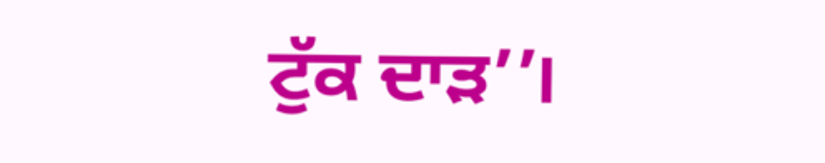ਟੁੱਕ ਦਾੜ’’।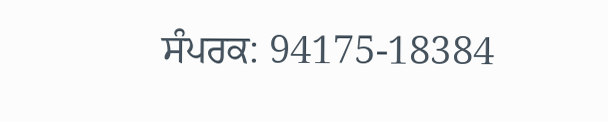ਸੰਪਰਕ: 94175-18384